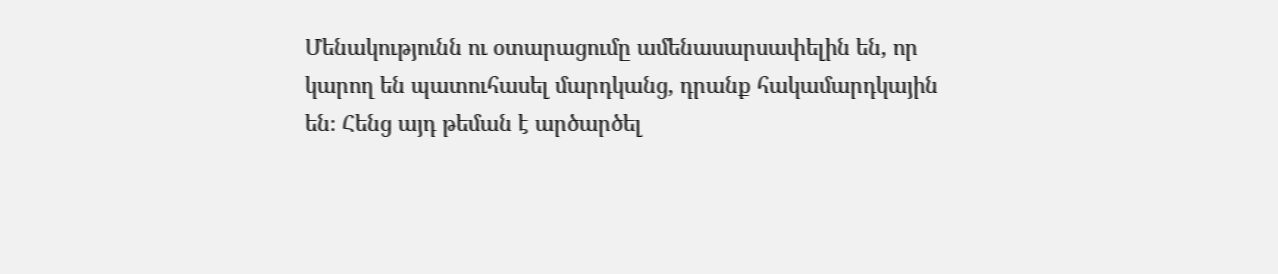Մենակությունն ու օտարացումը ամենասարսափելին են, որ կարող են պատուհասել մարդկանց, դրանք հակամարդկային են։ Հենց այդ թեման է արծարծել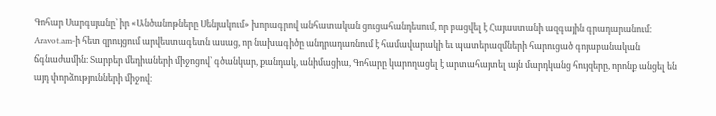Գոհար Սարգսյանը՝ իր «Անծանոթները Սենյակում» խորագրով անհատական ցուցահանդեսում, որ բացվել է Հայաստանի ազգային գրադարանում։ Aravot.am-ի հետ զրույցում արվեստագետն ասաց, որ նախագիծը անդրադառնում է համավարակի եւ պատերազմների հարուցած գոյաբանական ճգնաժամին։ Տարբեր մեդիաների միջոցով՝ գծանկար, քանդակ, անիմացիա, Գոհարը կարողացել է արտահայտել այն մարդկանց հույզերը, որոնք անցել են այդ փորձությունների միջով։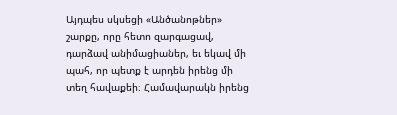Այդպես սկսեցի «Անծանոթներ» շարքը, որը հետո զարգացավ, դարձավ անիմացիաներ, եւ եկավ մի պահ, որ պետք է արդեն իրենց մի տեղ հավաքեի։ Համավարակն իրենց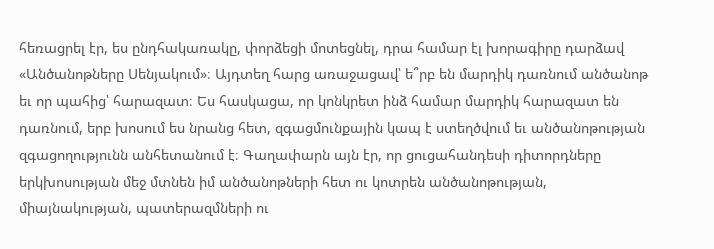հեռացրել էր, ես ընդհակառակը, փորձեցի մոտեցնել, դրա համար էլ խորագիրը դարձավ «Անծանոթները Սենյակում»։ Այդտեղ հարց առաջացավ՝ ե՞րբ են մարդիկ դառնում անծանոթ եւ որ պահից՝ հարազատ։ Ես հասկացա, որ կոնկրետ ինձ համար մարդիկ հարազատ են դառնում, երբ խոսում ես նրանց հետ, զգացմունքային կապ է ստեղծվում եւ անծանոթության զգացողությունն անհետանում է։ Գաղափարն այն էր, որ ցուցահանդեսի դիտորդները երկխոսության մեջ մտնեն իմ անծանոթների հետ ու կոտրեն անծանոթության, միայնակության, պատերազմների ու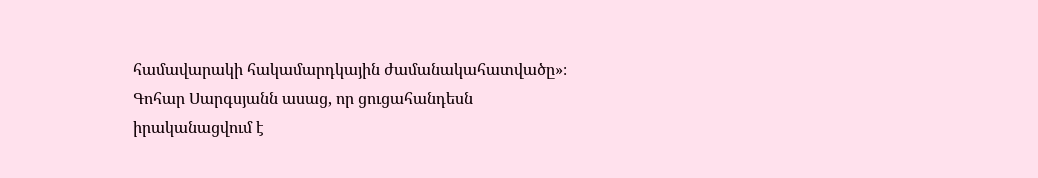համավարակի հակամարդկային ժամանակահատվածը»։
Գոհար Սարգսյանն ասաց, որ ցուցահանդեսն իրականացվում է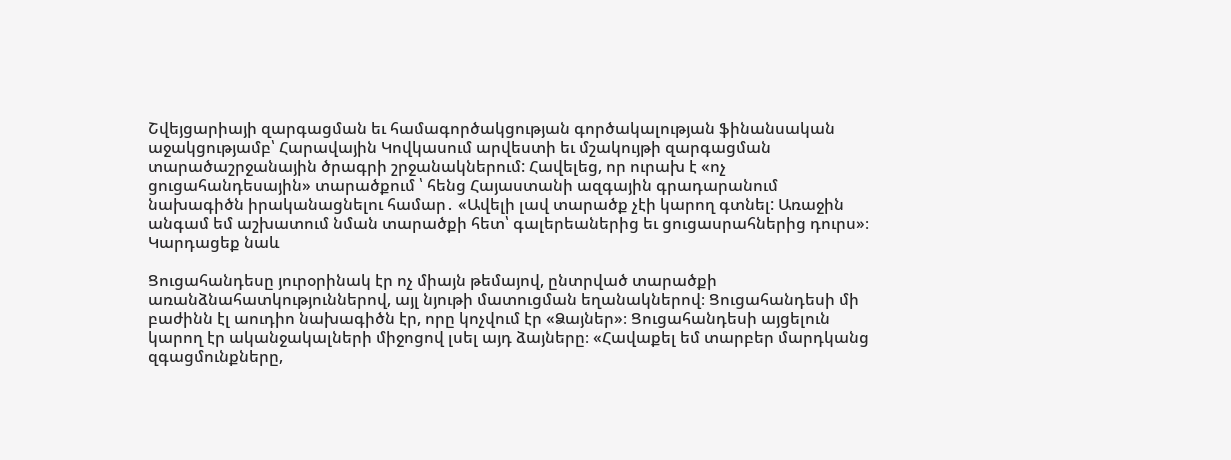Շվեյցարիայի զարգացման եւ համագործակցության գործակալության ֆինանսական աջակցությամբ՝ Հարավային Կովկասում արվեստի եւ մշակույթի զարգացման տարածաշրջանային ծրագրի շրջանակներում: Հավելեց, որ ուրախ է «ոչ ցուցահանդեսային» տարածքում ՝ հենց Հայաստանի ազգային գրադարանում նախագիծն իրականացնելու համար․ «Ավելի լավ տարածք չէի կարող գտնել: Առաջին անգամ եմ աշխատում նման տարածքի հետ՝ գալերեաներից եւ ցուցասրահներից դուրս»։
Կարդացեք նաև

Ցուցահանդեսը յուրօրինակ էր ոչ միայն թեմայով, ընտրված տարածքի առանձնահատկություններով, այլ նյութի մատուցման եղանակներով։ Ցուցահանդեսի մի բաժինն էլ աուդիո նախագիծն էր, որը կոչվում էր «Ձայներ»։ Ցուցահանդեսի այցելուն կարող էր ականջակալների միջոցով լսել այդ ձայները։ «Հավաքել եմ տարբեր մարդկանց զգացմունքները,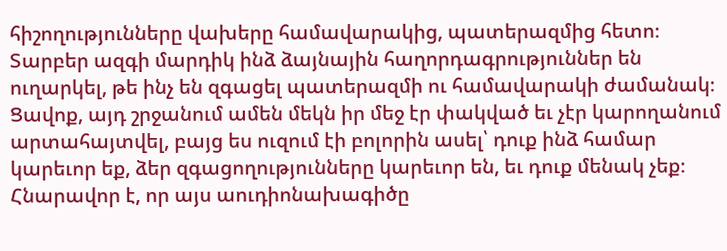հիշողությունները վախերը համավարակից, պատերազմից հետո։ Տարբեր ազգի մարդիկ ինձ ձայնային հաղորդագրություններ են ուղարկել, թե ինչ են զգացել պատերազմի ու համավարակի ժամանակ։ Ցավոք, այդ շրջանում ամեն մեկն իր մեջ էր փակված եւ չէր կարողանում արտահայտվել, բայց ես ուզում էի բոլորին ասել՝ դուք ինձ համար կարեւոր եք, ձեր զգացողությունները կարեւոր են, եւ դուք մենակ չեք։ Հնարավոր է, որ այս աուդիոնախագիծը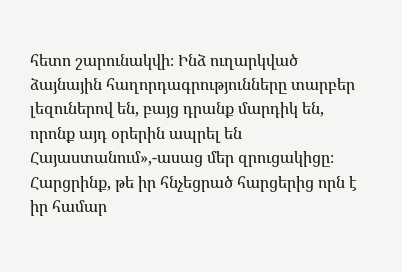հետո շարունակվի։ Ինձ ուղարկված ձայնային հաղորդագրությունները տարբեր լեզուներով են, բայց դրանք մարդիկ են, որոնք այդ օրերին ապրել են Հայաստանում»,-ասաց մեր զրուցակիցը։
Հարցրինք, թե իր հնչեցրած հարցերից որն է իր համար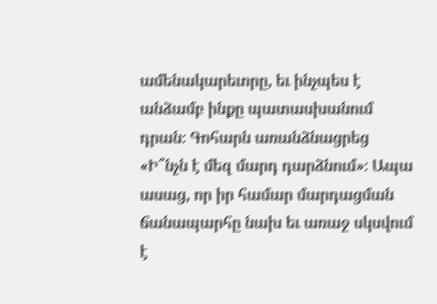ամենակարեւորը, եւ ինչպես է անձամբ ինքը պատասխանում դրան։ Գոհարն առանձնացրեց «Ի՞նչն է մեզ մարդ դարձնում»։ Ապա ասաց, որ իր համար մարդացման ճանապարհը նախ եւ առաջ սկսվում է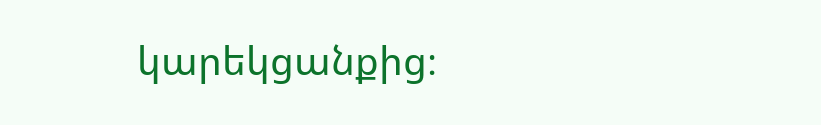կարեկցանքից։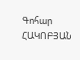Գոհար ՀԱԿՈԲՅԱՆ